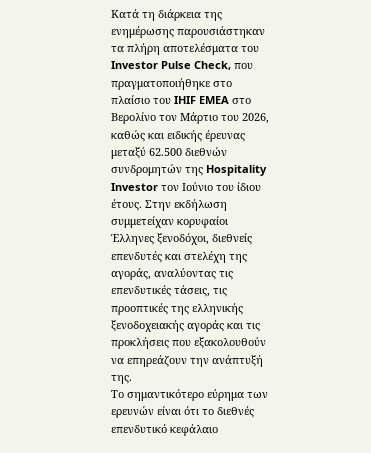Κατά τη διάρκεια της ενημέρωσης παρουσιάστηκαν τα πλήρη αποτελέσματα του Investor Pulse Check, που πραγματοποιήθηκε στο πλαίσιο του IHIF EMEA στο Βερολίνο τον Μάρτιο του 2026, καθώς και ειδικής έρευνας μεταξύ 62.500 διεθνών συνδρομητών της Hospitality Investor τον Ιούνιο του ίδιου έτους. Στην εκδήλωση συμμετείχαν κορυφαίοι Έλληνες ξενοδόχοι, διεθνείς επενδυτές και στελέχη της αγοράς, αναλύοντας τις επενδυτικές τάσεις, τις προοπτικές της ελληνικής ξενοδοχειακής αγοράς και τις προκλήσεις που εξακολουθούν να επηρεάζουν την ανάπτυξή της.
Το σημαντικότερο εύρημα των ερευνών είναι ότι το διεθνές επενδυτικό κεφάλαιο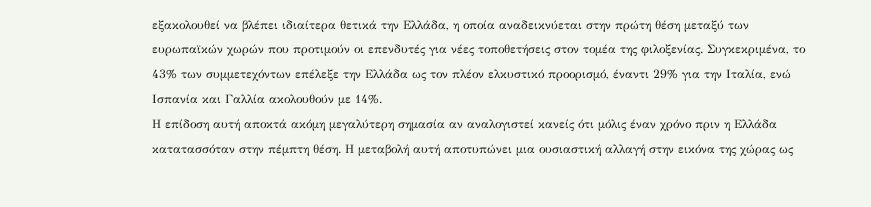εξακολουθεί να βλέπει ιδιαίτερα θετικά την Ελλάδα, η οποία αναδεικνύεται στην πρώτη θέση μεταξύ των ευρωπαϊκών χωρών που προτιμούν οι επενδυτές για νέες τοποθετήσεις στον τομέα της φιλοξενίας. Συγκεκριμένα, το 43% των συμμετεχόντων επέλεξε την Ελλάδα ως τον πλέον ελκυστικό προορισμό, έναντι 29% για την Ιταλία, ενώ Ισπανία και Γαλλία ακολουθούν με 14%.
Η επίδοση αυτή αποκτά ακόμη μεγαλύτερη σημασία αν αναλογιστεί κανείς ότι μόλις έναν χρόνο πριν η Ελλάδα κατατασσόταν στην πέμπτη θέση. Η μεταβολή αυτή αποτυπώνει μια ουσιαστική αλλαγή στην εικόνα της χώρας ως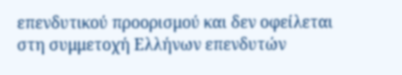επενδυτικού προορισμού και δεν οφείλεται στη συμμετοχή Ελλήνων επενδυτών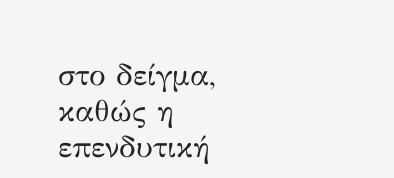στο δείγμα, καθώς η επενδυτική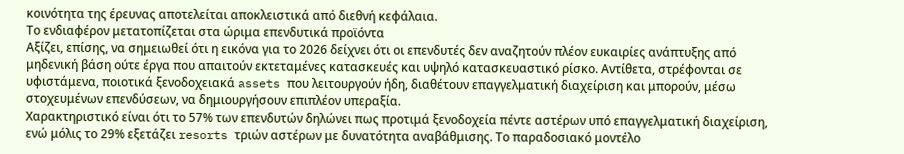κοινότητα της έρευνας αποτελείται αποκλειστικά από διεθνή κεφάλαια.
Το ενδιαφέρον μετατοπίζεται στα ώριμα επενδυτικά προϊόντα
Αξίζει, επίσης, να σημειωθεί ότι η εικόνα για το 2026 δείχνει ότι οι επενδυτές δεν αναζητούν πλέον ευκαιρίες ανάπτυξης από μηδενική βάση ούτε έργα που απαιτούν εκτεταμένες κατασκευές και υψηλό κατασκευαστικό ρίσκο. Αντίθετα, στρέφονται σε υφιστάμενα, ποιοτικά ξενοδοχειακά assets που λειτουργούν ήδη, διαθέτουν επαγγελματική διαχείριση και μπορούν, μέσω στοχευμένων επενδύσεων, να δημιουργήσουν επιπλέον υπεραξία.
Χαρακτηριστικό είναι ότι το 57% των επενδυτών δηλώνει πως προτιμά ξενοδοχεία πέντε αστέρων υπό επαγγελματική διαχείριση, ενώ μόλις το 29% εξετάζει resorts τριών αστέρων με δυνατότητα αναβάθμισης. Το παραδοσιακό μοντέλο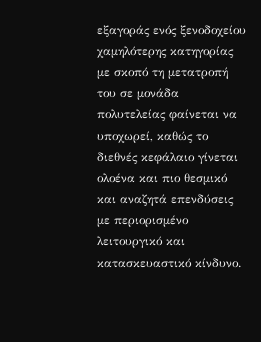εξαγοράς ενός ξενοδοχείου χαμηλότερης κατηγορίας με σκοπό τη μετατροπή του σε μονάδα πολυτελείας φαίνεται να υποχωρεί, καθώς το διεθνές κεφάλαιο γίνεται ολοένα και πιο θεσμικό και αναζητά επενδύσεις με περιορισμένο λειτουργικό και κατασκευαστικό κίνδυνο.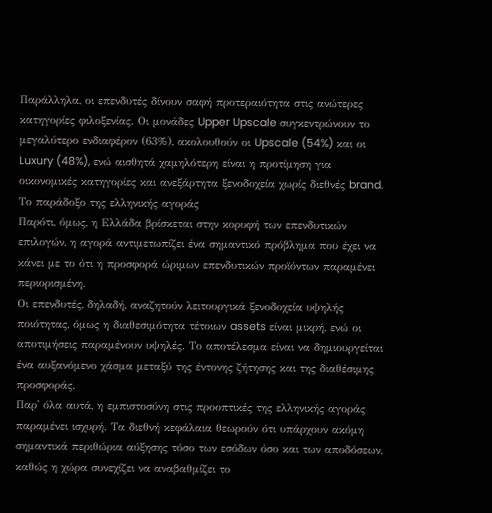Παράλληλα, οι επενδυτές δίνουν σαφή προτεραιότητα στις ανώτερες κατηγορίες φιλοξενίας. Οι μονάδες Upper Upscale συγκεντρώνουν το μεγαλύτερο ενδιαφέρον (63%), ακολουθούν οι Upscale (54%) και οι Luxury (48%), ενώ αισθητά χαμηλότερη είναι η προτίμηση για οικονομικές κατηγορίες και ανεξάρτητα ξενοδοχεία χωρίς διεθνές brand.
Το παράδοξο της ελληνικής αγοράς
Παρότι, όμως, η Ελλάδα βρίσκεται στην κορυφή των επενδυτικών επιλογών, η αγορά αντιμετωπίζει ένα σημαντικό πρόβλημα που έχει να κάνει με το ότι η προσφορά ώριμων επενδυτικών προϊόντων παραμένει περιορισμένη.
Οι επενδυτές, δηλαδή, αναζητούν λειτουργικά ξενοδοχεία υψηλής ποιότητας, όμως η διαθεσιμότητα τέτοιων assets είναι μικρή, ενώ οι αποτιμήσεις παραμένουν υψηλές. Το αποτέλεσμα είναι να δημιουργείται ένα αυξανόμενο χάσμα μεταξύ της έντονης ζήτησης και της διαθέσιμης προσφοράς.
Παρ' όλα αυτά, η εμπιστοσύνη στις προοπτικές της ελληνικής αγοράς παραμένει ισχυρή. Τα διεθνή κεφάλαια θεωρούν ότι υπάρχουν ακόμη σημαντικά περιθώρια αύξησης τόσο των εσόδων όσο και των αποδόσεων, καθώς η χώρα συνεχίζει να αναβαθμίζει το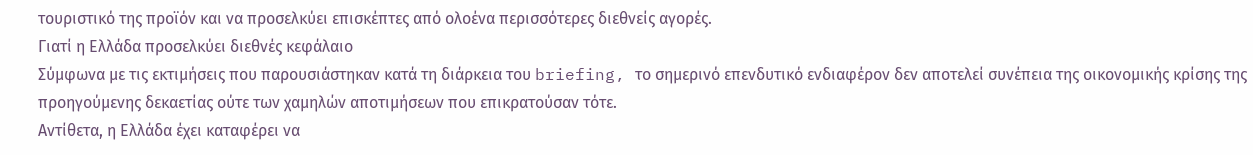τουριστικό της προϊόν και να προσελκύει επισκέπτες από ολοένα περισσότερες διεθνείς αγορές.
Γιατί η Ελλάδα προσελκύει διεθνές κεφάλαιο
Σύμφωνα με τις εκτιμήσεις που παρουσιάστηκαν κατά τη διάρκεια του briefing, το σημερινό επενδυτικό ενδιαφέρον δεν αποτελεί συνέπεια της οικονομικής κρίσης της προηγούμενης δεκαετίας ούτε των χαμηλών αποτιμήσεων που επικρατούσαν τότε.
Αντίθετα, η Ελλάδα έχει καταφέρει να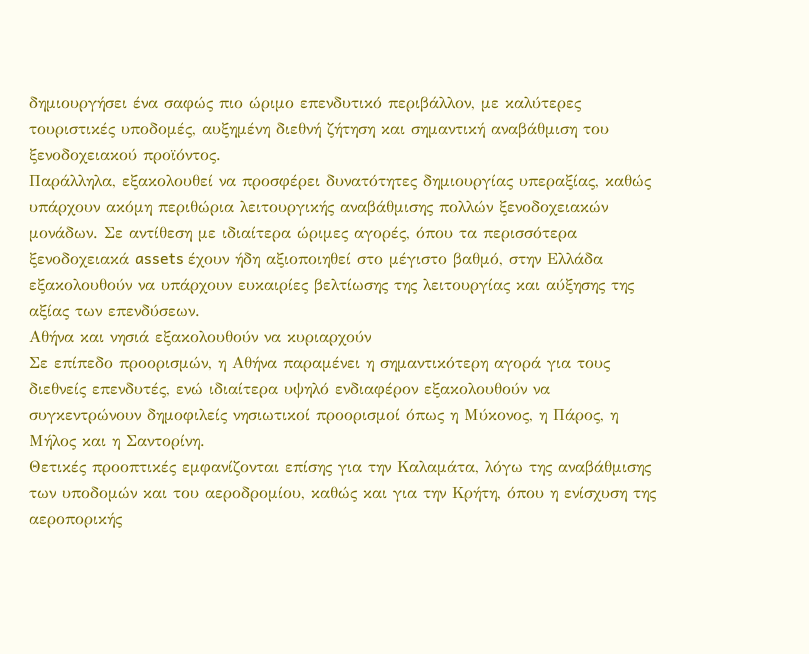δημιουργήσει ένα σαφώς πιο ώριμο επενδυτικό περιβάλλον, με καλύτερες τουριστικές υποδομές, αυξημένη διεθνή ζήτηση και σημαντική αναβάθμιση του ξενοδοχειακού προϊόντος.
Παράλληλα, εξακολουθεί να προσφέρει δυνατότητες δημιουργίας υπεραξίας, καθώς υπάρχουν ακόμη περιθώρια λειτουργικής αναβάθμισης πολλών ξενοδοχειακών μονάδων. Σε αντίθεση με ιδιαίτερα ώριμες αγορές, όπου τα περισσότερα ξενοδοχειακά assets έχουν ήδη αξιοποιηθεί στο μέγιστο βαθμό, στην Ελλάδα εξακολουθούν να υπάρχουν ευκαιρίες βελτίωσης της λειτουργίας και αύξησης της αξίας των επενδύσεων.
Αθήνα και νησιά εξακολουθούν να κυριαρχούν
Σε επίπεδο προορισμών, η Αθήνα παραμένει η σημαντικότερη αγορά για τους διεθνείς επενδυτές, ενώ ιδιαίτερα υψηλό ενδιαφέρον εξακολουθούν να συγκεντρώνουν δημοφιλείς νησιωτικοί προορισμοί όπως η Μύκονος, η Πάρος, η Μήλος και η Σαντορίνη.
Θετικές προοπτικές εμφανίζονται επίσης για την Καλαμάτα, λόγω της αναβάθμισης των υποδομών και του αεροδρομίου, καθώς και για την Κρήτη, όπου η ενίσχυση της αεροπορικής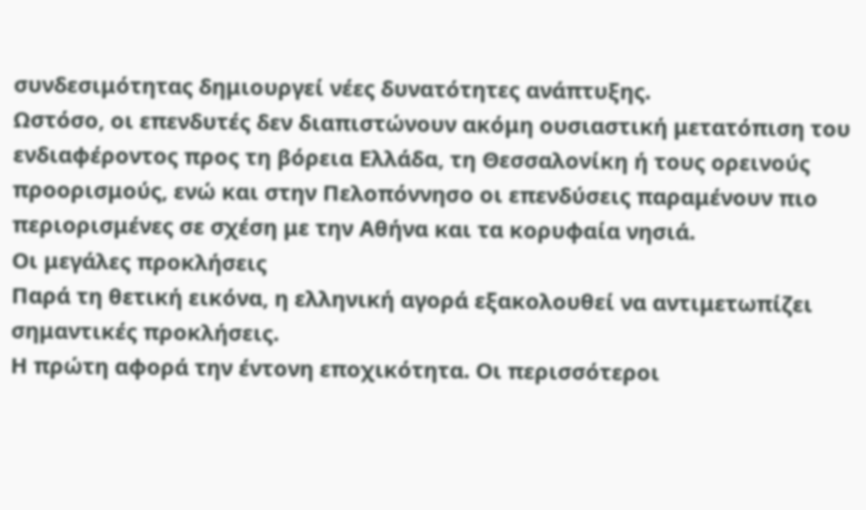συνδεσιμότητας δημιουργεί νέες δυνατότητες ανάπτυξης.
Ωστόσο, οι επενδυτές δεν διαπιστώνουν ακόμη ουσιαστική μετατόπιση του ενδιαφέροντος προς τη βόρεια Ελλάδα, τη Θεσσαλονίκη ή τους ορεινούς προορισμούς, ενώ και στην Πελοπόννησο οι επενδύσεις παραμένουν πιο περιορισμένες σε σχέση με την Αθήνα και τα κορυφαία νησιά.
Οι μεγάλες προκλήσεις
Παρά τη θετική εικόνα, η ελληνική αγορά εξακολουθεί να αντιμετωπίζει σημαντικές προκλήσεις.
Η πρώτη αφορά την έντονη εποχικότητα. Οι περισσότεροι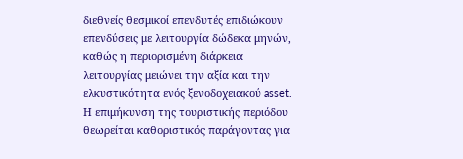διεθνείς θεσμικοί επενδυτές επιδιώκουν επενδύσεις με λειτουργία δώδεκα μηνών, καθώς η περιορισμένη διάρκεια λειτουργίας μειώνει την αξία και την ελκυστικότητα ενός ξενοδοχειακού asset. Η επιμήκυνση της τουριστικής περιόδου θεωρείται καθοριστικός παράγοντας για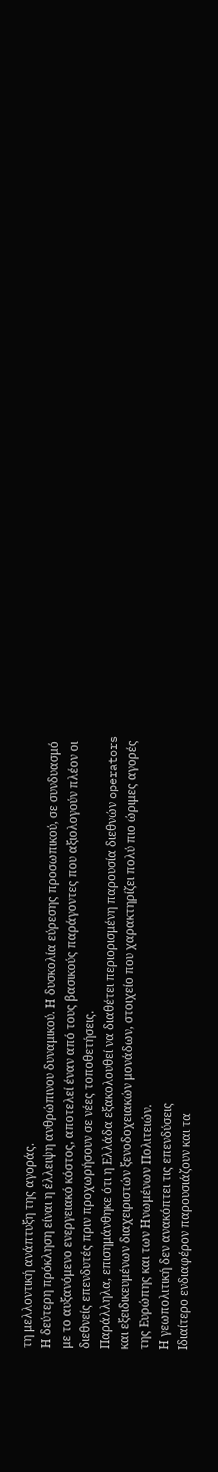τη μελλοντική ανάπτυξη της αγοράς.
Η δεύτερη πρόκληση είναι η έλλειψη ανθρώπινου δυναμικού. Η δυσκολία εύρεσης προσωπικού, σε συνδυασμό με το αυξανόμενο ενεργειακό κόστος, αποτελεί έναν από τους βασικούς παράγοντες που αξιολογούν πλέον οι διεθνείς επενδυτές πριν προχωρήσουν σε νέες τοποθετήσεις.
Παράλληλα, επισημάνθηκε ότι η Ελλάδα εξακολουθεί να διαθέτει περιορισμένη παρουσία διεθνών operators και εξειδικευμένων διαχειριστών ξενοδοχειακών μονάδων, στοιχείο που χαρακτηρίζει πολύ πιο ώριμες αγορές της Ευρώπης και των Ηνωμένων Πολιτειών.
Η γεωπολιτική δεν ανακόπτει τις επενδύσεις
Ιδιαίτερο ενδιαφέρον παρουσιάζουν και τα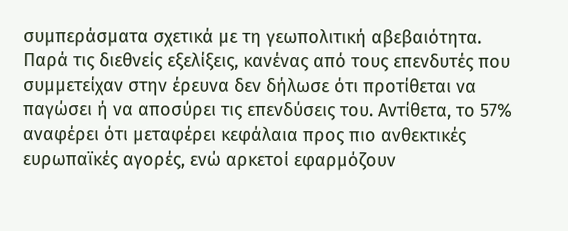συμπεράσματα σχετικά με τη γεωπολιτική αβεβαιότητα.
Παρά τις διεθνείς εξελίξεις, κανένας από τους επενδυτές που συμμετείχαν στην έρευνα δεν δήλωσε ότι προτίθεται να παγώσει ή να αποσύρει τις επενδύσεις του. Αντίθετα, το 57% αναφέρει ότι μεταφέρει κεφάλαια προς πιο ανθεκτικές ευρωπαϊκές αγορές, ενώ αρκετοί εφαρμόζουν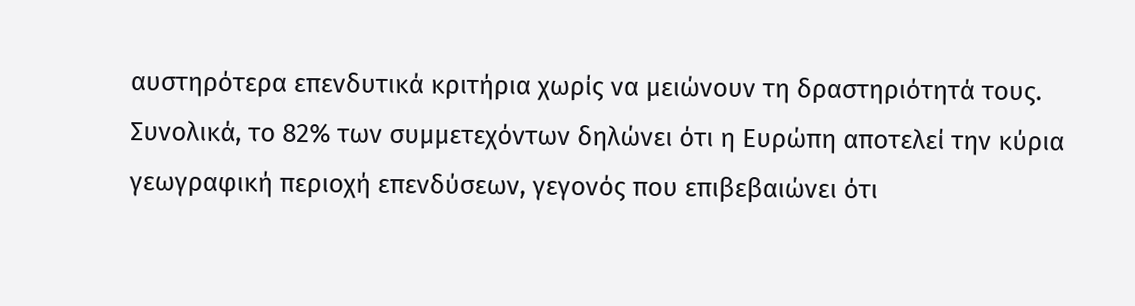αυστηρότερα επενδυτικά κριτήρια χωρίς να μειώνουν τη δραστηριότητά τους.
Συνολικά, το 82% των συμμετεχόντων δηλώνει ότι η Ευρώπη αποτελεί την κύρια γεωγραφική περιοχή επενδύσεων, γεγονός που επιβεβαιώνει ότι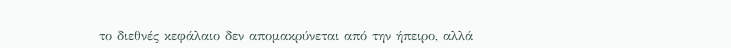το διεθνές κεφάλαιο δεν απομακρύνεται από την ήπειρο, αλλά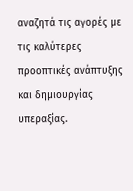αναζητά τις αγορές με τις καλύτερες προοπτικές ανάπτυξης και δημιουργίας υπεραξίας.